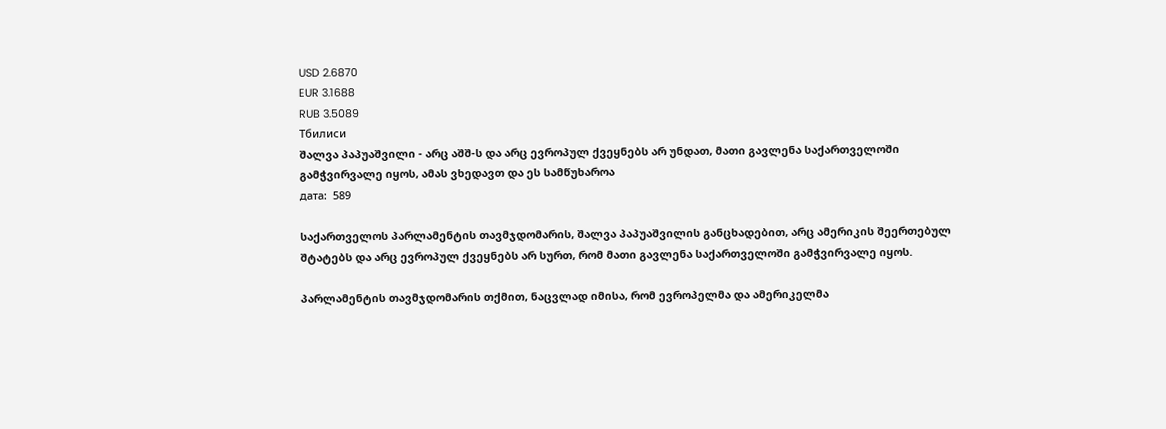USD 2.6870
EUR 3.1688
RUB 3.5089
Тбилиси
შალვა პაპუაშვილი - არც აშშ-ს და არც ევროპულ ქვეყნებს არ უნდათ, მათი გავლენა საქართველოში გამჭვირვალე იყოს, ამას ვხედავთ და ეს სამწუხაროა
дата:  589

საქართველოს პარლამენტის თავმჯდომარის, შალვა პაპუაშვილის განცხადებით, არც ამერიკის შეერთებულ შტატებს და არც ევროპულ ქვეყნებს არ სურთ, რომ მათი გავლენა საქართველოში გამჭვირვალე იყოს.

პარლამენტის თავმჯდომარის თქმით, ნაცვლად იმისა, რომ ევროპელმა და ამერიკელმა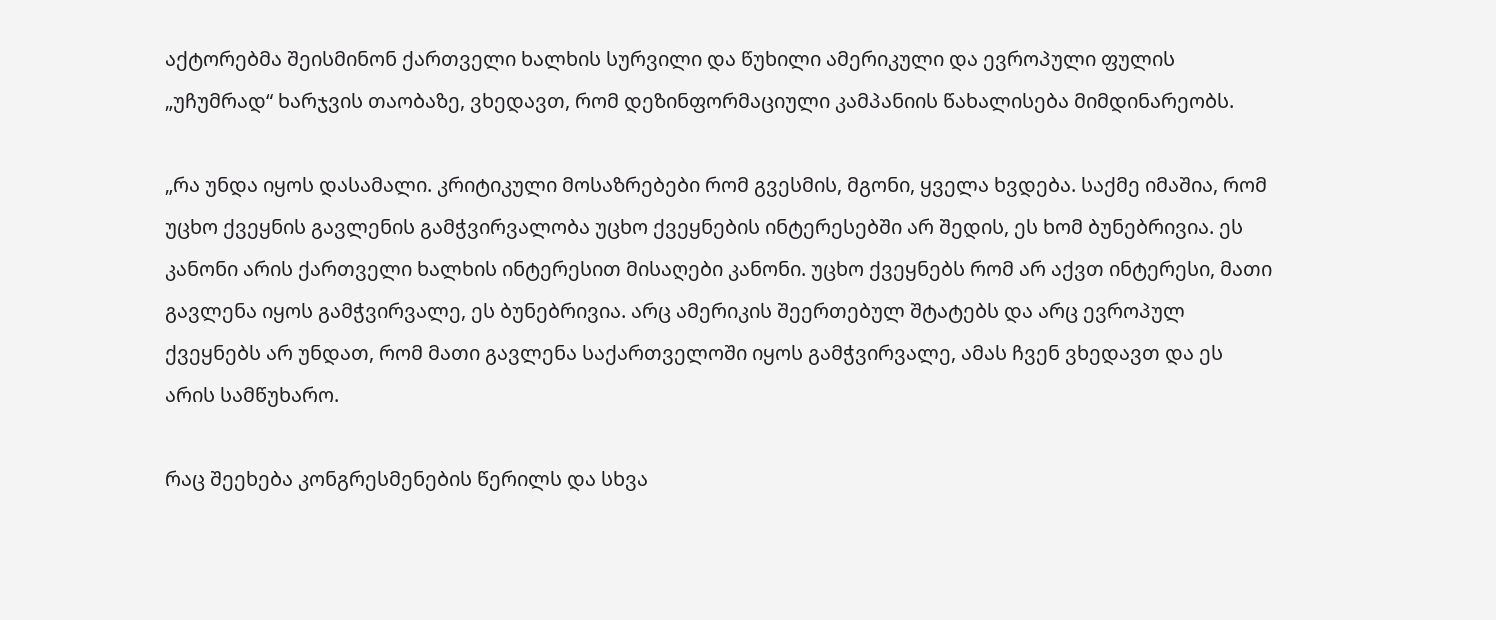აქტორებმა შეისმინონ ქართველი ხალხის სურვილი და წუხილი ამერიკული და ევროპული ფულის „უჩუმრად“ ხარჯვის თაობაზე, ვხედავთ, რომ დეზინფორმაციული კამპანიის წახალისება მიმდინარეობს.

„რა უნდა იყოს დასამალი. კრიტიკული მოსაზრებები რომ გვესმის, მგონი, ყველა ხვდება. საქმე იმაშია, რომ უცხო ქვეყნის გავლენის გამჭვირვალობა უცხო ქვეყნების ინტერესებში არ შედის, ეს ხომ ბუნებრივია. ეს კანონი არის ქართველი ხალხის ინტერესით მისაღები კანონი. უცხო ქვეყნებს რომ არ აქვთ ინტერესი, მათი გავლენა იყოს გამჭვირვალე, ეს ბუნებრივია. არც ამერიკის შეერთებულ შტატებს და არც ევროპულ ქვეყნებს არ უნდათ, რომ მათი გავლენა საქართველოში იყოს გამჭვირვალე, ამას ჩვენ ვხედავთ და ეს არის სამწუხარო.

რაც შეეხება კონგრესმენების წერილს და სხვა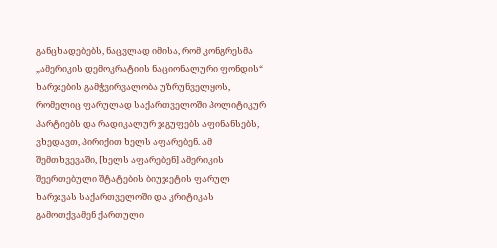განცხადებებს, ნაცვლად იმისა, რომ კონგრესმა „ამერიკის დემოკრატიის ნაციონალური ფონდის“ ხარჯების გამჭვირვალობა უზრუნველყოს, რომელიც ფარულად საქართველოში პოლიტიკურ პარტიებს და რადიკალურ ჯგუფებს აფინანსებს, ვხედავთ, პირიქით ხელს აფარებენ. ამ შემთხვევაში, [ხელს აფარებენ] ამერიკის შეერთებული შტატების ბიუჯეტის ფარულ ხარჯვას საქართველოში და კრიტიკას გამოთქვამენ ქართული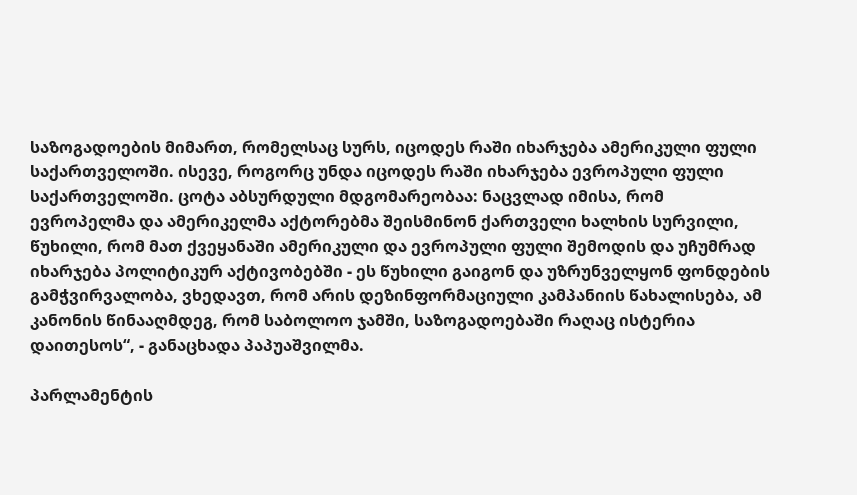საზოგადოების მიმართ, რომელსაც სურს, იცოდეს რაში იხარჯება ამერიკული ფული საქართველოში. ისევე, როგორც უნდა იცოდეს რაში იხარჯება ევროპული ფული საქართველოში. ცოტა აბსურდული მდგომარეობაა: ნაცვლად იმისა, რომ ევროპელმა და ამერიკელმა აქტორებმა შეისმინონ ქართველი ხალხის სურვილი, წუხილი, რომ მათ ქვეყანაში ამერიკული და ევროპული ფული შემოდის და უჩუმრად იხარჯება პოლიტიკურ აქტივობებში - ეს წუხილი გაიგონ და უზრუნველყონ ფონდების გამჭვირვალობა, ვხედავთ, რომ არის დეზინფორმაციული კამპანიის წახალისება, ამ კანონის წინააღმდეგ, რომ საბოლოო ჯამში, საზოგადოებაში რაღაც ისტერია დაითესოს“, - განაცხადა პაპუაშვილმა.

პარლამენტის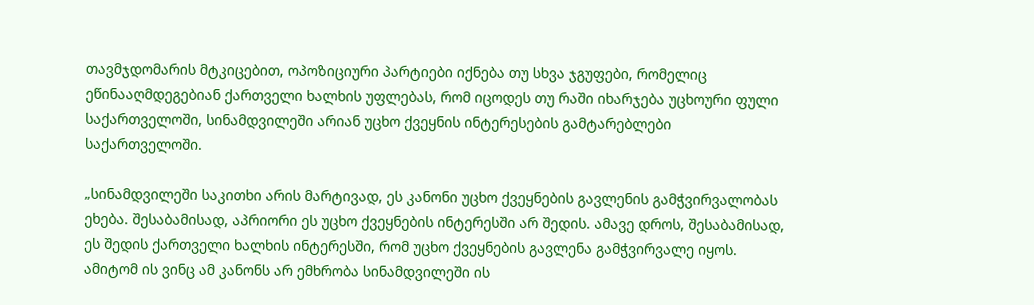თავმჯდომარის მტკიცებით, ოპოზიციური პარტიები იქნება თუ სხვა ჯგუფები, რომელიც ეწინააღმდეგებიან ქართველი ხალხის უფლებას, რომ იცოდეს თუ რაში იხარჯება უცხოური ფული საქართველოში, სინამდვილეში არიან უცხო ქვეყნის ინტერესების გამტარებლები საქართველოში.

„სინამდვილეში საკითხი არის მარტივად, ეს კანონი უცხო ქვეყნების გავლენის გამჭვირვალობას ეხება. შესაბამისად, აპრიორი ეს უცხო ქვეყნების ინტერესში არ შედის. ამავე დროს, შესაბამისად, ეს შედის ქართველი ხალხის ინტერესში, რომ უცხო ქვეყნების გავლენა გამჭვირვალე იყოს. ამიტომ ის ვინც ამ კანონს არ ემხრობა სინამდვილეში ის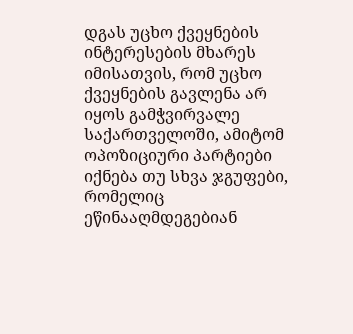დგას უცხო ქვეყნების ინტერესების მხარეს იმისათვის, რომ უცხო ქვეყნების გავლენა არ იყოს გამჭვირვალე საქართველოში, ამიტომ ოპოზიციური პარტიები იქნება თუ სხვა ჯგუფები, რომელიც ეწინააღმდეგებიან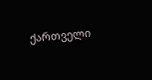ქართველი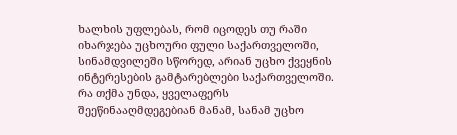ხალხის უფლებას, რომ იცოდეს თუ რაში იხარჯება უცხოური ფული საქართველოში, სინამდვილეში სწორედ, არიან უცხო ქვეყნის ინტერესების გამტარებლები საქართველოში. რა თქმა უნდა, ყველაფერს შეეწინააღმდეგებიან მანამ, სანამ უცხო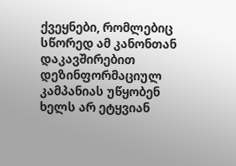ქვეყნები, რომლებიც სწორედ ამ კანონთან დაკავშირებით დეზინფორმაციულ კამპანიას უწყობენ ხელს არ ეტყვიან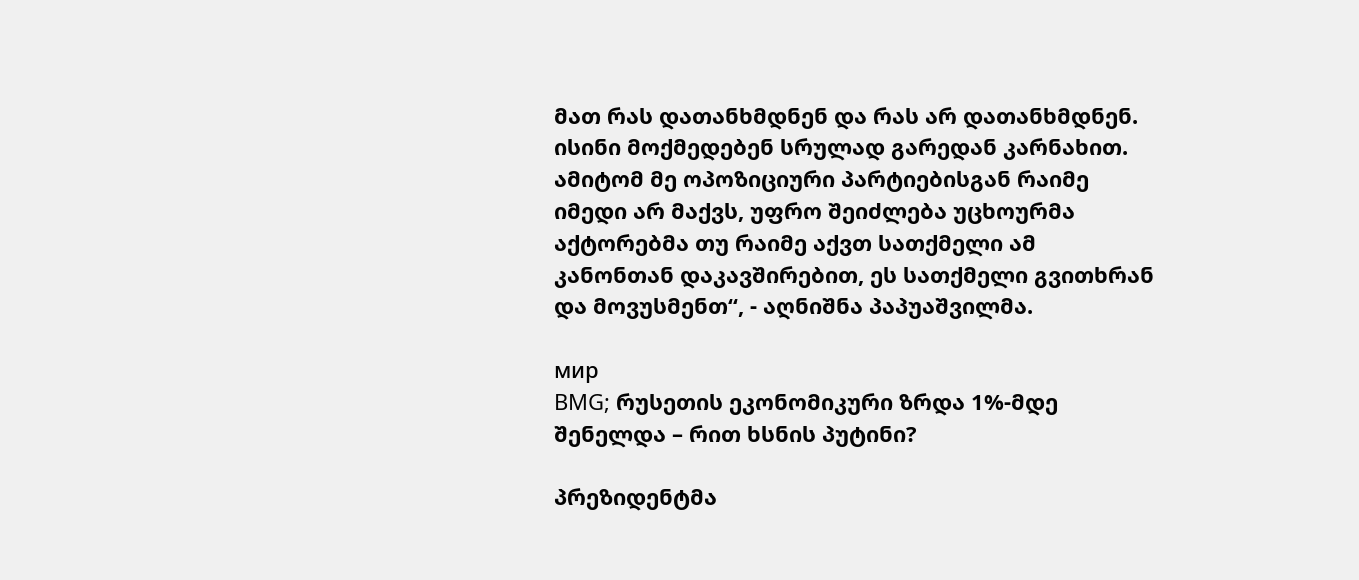მათ რას დათანხმდნენ და რას არ დათანხმდნენ. ისინი მოქმედებენ სრულად გარედან კარნახით. ამიტომ მე ოპოზიციური პარტიებისგან რაიმე იმედი არ მაქვს, უფრო შეიძლება უცხოურმა აქტორებმა თუ რაიმე აქვთ სათქმელი ამ კანონთან დაკავშირებით, ეს სათქმელი გვითხრან და მოვუსმენთ“, - აღნიშნა პაპუაშვილმა.

мир
BMG; რუსეთის ეკონომიკური ზრდა 1%-მდე შენელდა – რით ხსნის პუტინი?

პრეზიდენტმა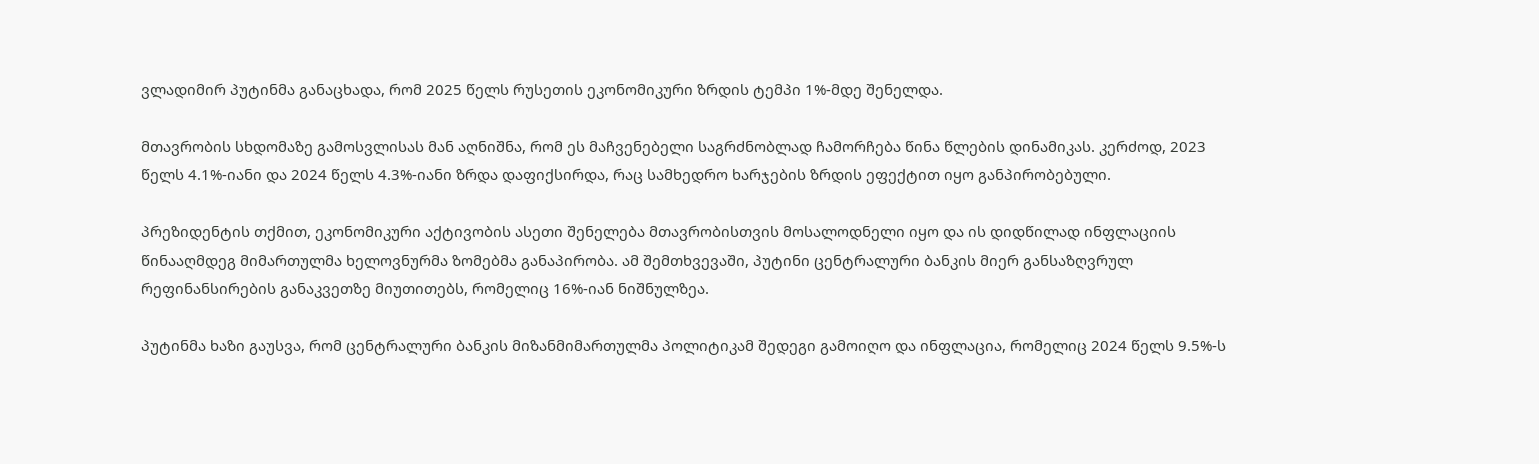ვლადიმირ პუტინმა განაცხადა, რომ 2025 წელს რუსეთის ეკონომიკური ზრდის ტემპი 1%-მდე შენელდა.

მთავრობის სხდომაზე გამოსვლისას მან აღნიშნა, რომ ეს მაჩვენებელი საგრძნობლად ჩამორჩება წინა წლების დინამიკას. კერძოდ, 2023 წელს 4.1%-იანი და 2024 წელს 4.3%-იანი ზრდა დაფიქსირდა, რაც სამხედრო ხარჯების ზრდის ეფექტით იყო განპირობებული.

პრეზიდენტის თქმით, ეკონომიკური აქტივობის ასეთი შენელება მთავრობისთვის მოსალოდნელი იყო და ის დიდწილად ინფლაციის წინააღმდეგ მიმართულმა ხელოვნურმა ზომებმა განაპირობა. ამ შემთხვევაში, პუტინი ცენტრალური ბანკის მიერ განსაზღვრულ რეფინანსირების განაკვეთზე მიუთითებს, რომელიც 16%-იან ნიშნულზეა.

პუტინმა ხაზი გაუსვა, რომ ცენტრალური ბანკის მიზანმიმართულმა პოლიტიკამ შედეგი გამოიღო და ინფლაცია, რომელიც 2024 წელს 9.5%-ს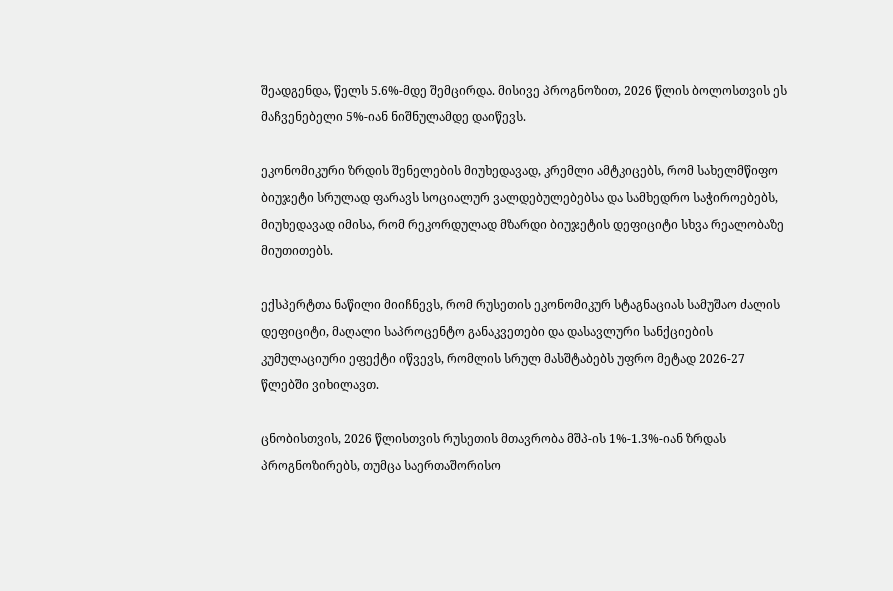შეადგენდა, წელს 5.6%-მდე შემცირდა. მისივე პროგნოზით, 2026 წლის ბოლოსთვის ეს მაჩვენებელი 5%-იან ნიშნულამდე დაიწევს.

ეკონომიკური ზრდის შენელების მიუხედავად, კრემლი ამტკიცებს, რომ სახელმწიფო ბიუჯეტი სრულად ფარავს სოციალურ ვალდებულებებსა და სამხედრო საჭიროებებს, მიუხედავად იმისა, რომ რეკორდულად მზარდი ბიუჯეტის დეფიციტი სხვა რეალობაზე მიუთითებს.

ექსპერტთა ნაწილი მიიჩნევს, რომ რუსეთის ეკონომიკურ სტაგნაციას სამუშაო ძალის დეფიციტი, მაღალი საპროცენტო განაკვეთები და დასავლური სანქციების კუმულაციური ეფექტი იწვევს, რომლის სრულ მასშტაბებს უფრო მეტად 2026-27 წლებში ვიხილავთ.

ცნობისთვის, 2026 წლისთვის რუსეთის მთავრობა მშპ-ის 1%-1.3%-იან ზრდას პროგნოზირებს, თუმცა საერთაშორისო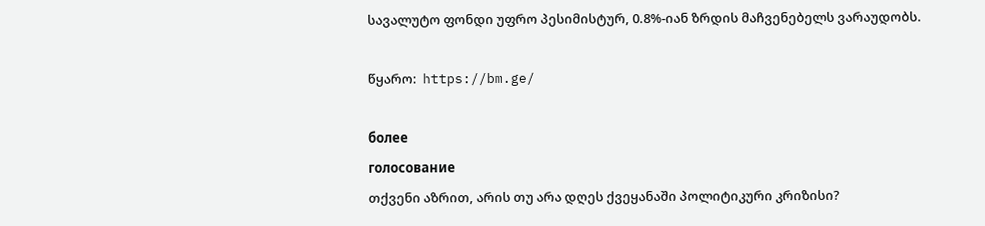სავალუტო ფონდი უფრო პესიმისტურ, 0.8%-იან ზრდის მაჩვენებელს ვარაუდობს.

წყარო:  https://bm.ge/

более
голосование
თქვენი აზრით, არის თუ არა დღეს ქვეყანაში პოლიტიკური კრიზისი?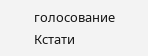голосование
Кстати